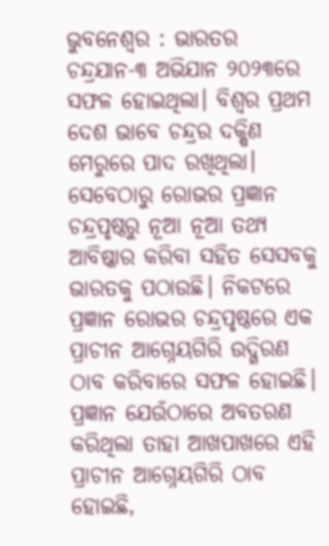ଭୁବନେଶ୍ୱର : ଭାରତର ଚନ୍ଦ୍ରଯାନ-୩ ଅଭିଯାନ ୨୦୨୩ରେ ସଫଳ ହୋଇଥିଲା। ବିଶ୍ଵର ପ୍ରଥମ ଦେଶ ଭାବେ ଚନ୍ଦ୍ରର ଦକ୍ଷିଣ ମେରୁରେ ପାଦ ରଖିଥିଲା। ସେବେଠାରୁ ରୋଭର ପ୍ରଜ୍ଞାନ ଚନ୍ଦ୍ରପୃଷ୍ଠରୁ ନୂଆ ନୂଆ ତଥ୍ୟ ଆବିଷ୍କାର କରିବା ସହିତ ସେସବକୁ ଭାରତକୁ ପଠାଉଛି। ନିକଟରେ ପ୍ରଜ୍ଞାନ ରୋଭର ଚନ୍ଦ୍ରପୃଷ୍ଠରେ ଏକ ପ୍ରାଚୀନ ଆଗ୍ନେୟଗିରି ଉଦ୍ଗିରଣ ଠାବ କରିବାରେ ସଫଳ ହୋଇଛି। ପ୍ରଜ୍ଞାନ ଯେଉଁଠାରେ ଅବତରଣ କରିଥିଲା ତାହା ଆଖପାଖରେ ଏହି ପ୍ରାଚୀନ ଆଗ୍ନେୟଗିରି ଠାବ ହୋଇଛି,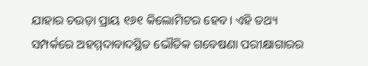ଯାହାର ଚଉଡ଼ା ପ୍ରାୟ ୧୬୧ କିଲୋମିଟର ହେବ। ଏହି ତଥ୍ୟ ସମ୍ପର୍କରେ ଅହମ୍ମଦାବାଦସ୍ଥିତ ଭୌତିକ ଗବେଷଣା ପରୀକ୍ଷାଗାରର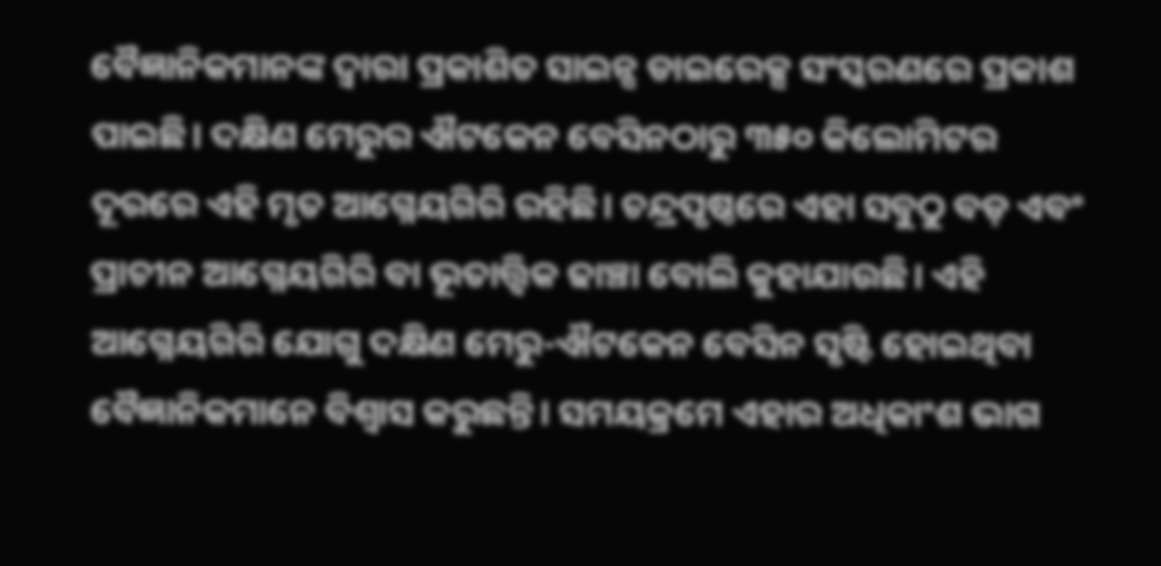ବୈଜ୍ଞାନିକମାନଙ୍କ ଦ୍ଵାରା ପ୍ରକାଶିତ ସାଇନ୍ସ ଡାଇରେକ୍ସ ସଂସ୍କରଣରେ ପ୍ରକାଶ ପାଇଛି। ଦକ୍ଷିଣ ମେରୁର ଐଟକେନ ବେସିନଠାରୁ ୩୫୦ କିଲୋମିଟର ଦୂରରେ ଏହି ମୃତ ଆଗ୍ନେୟଗିରି ରହିଛି। ଚନ୍ଦ୍ରପୃଷ୍ଠରେ ଏହା ସବୁଠୁ ବଡ଼ ଏବଂ ପ୍ରାଚୀନ ଆଗ୍ନେୟଗିରି ବା ଭୂତାତ୍ତ୍ଵିକ ଢାଞ୍ଚା ବୋଲି କୁହାଯାଉଛି। ଏହି ଆଗ୍ନେୟଗିରି ଯୋଗୁ ଦକ୍ଷିଣ ମେରୁ-ଐଟକେନ ବେସିନ ସୃଷ୍ଟି ହୋଇଥିବା ବୈଜ୍ଞାନିକମାନେ ବିଶ୍ଵାସ କରୁଛନ୍ତି। ସମୟକ୍ରମେ ଏହାର ଅଧିକାଂଶ ଭାଗ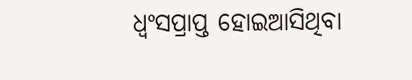ଧ୍ବଂସପ୍ରାପ୍ତ ହୋଇଆସିଥିବା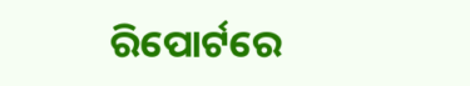ରିପୋର୍ଟରେ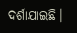ଦର୍ଶାଯାଇଛି।